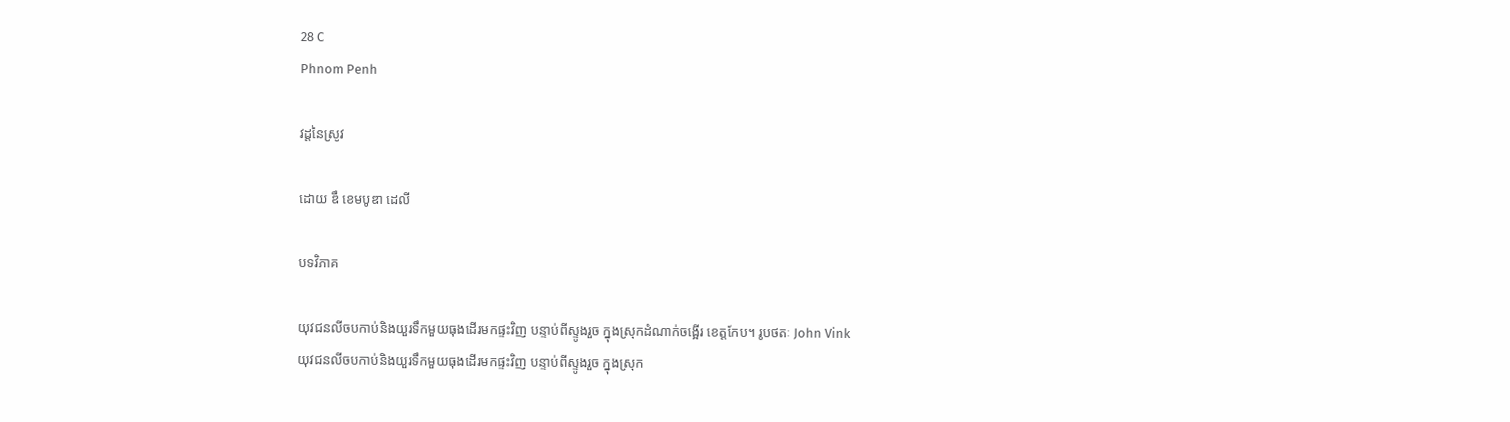28 C
Phnom Penh

វដ្តនៃស្រូវ

ដោយ ឌឹ ខេមបូឌា ដេលី

បទវិភាគ

យុវជនលីចបកាប់និងយួរទឹកមួយធុងដើរមកផ្ទះវិញ បន្ទាប់ពីស្ទូងរួច ក្នុងស្រុកដំណាក់ចង្អើរ ខេត្តកែប។ រូបថតៈ John Vink
យុវជនលីចបកាប់និងយួរទឹកមួយធុងដើរមកផ្ទះវិញ បន្ទាប់ពីស្ទូងរួច ក្នុងស្រុក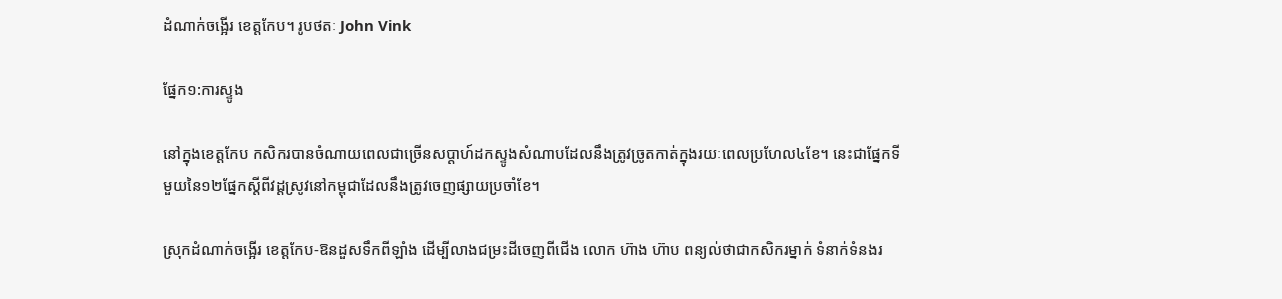ដំណាក់ចង្អើរ ខេត្តកែប។ រូបថតៈ John Vink

ផ្នែក១:ការស្ទូង

នៅក្នុងខេត្តកែប កសិករបានចំណាយពេលជាច្រើនសប្តាហ៍ដកស្ទូងសំណាបដែលនឹងត្រូវច្រូតកាត់ក្នុងរយៈពេលប្រហែល៤ខែ។ នេះជាផ្នែកទីមួយនៃ១២ផ្នែកស្តីពីវដ្តស្រូវនៅកម្ពុជាដែលនឹងត្រូវចេញផ្សាយប្រចាំខែ។

ស្រុកដំណាក់ចង្អើរ ខេត្តកែប-ឱនដួសទឹកពីឡាំង ដើម្បីលាងជម្រះដីចេញពីជើង លោក ហ៊ាង ហ៊ាប ពន្យល់ថាជាកសិករម្នាក់ ទំនាក់ទំនងរ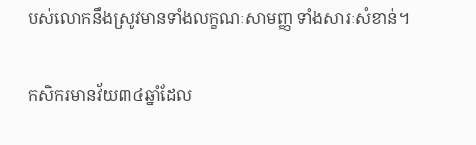បស់លោកនឹងស្រូវមានទាំងលក្ខណៈសាមញ្ញ ទាំងសារៈសំខាន់។

កសិករមានវ័យ៣៤ឆ្នាំដែល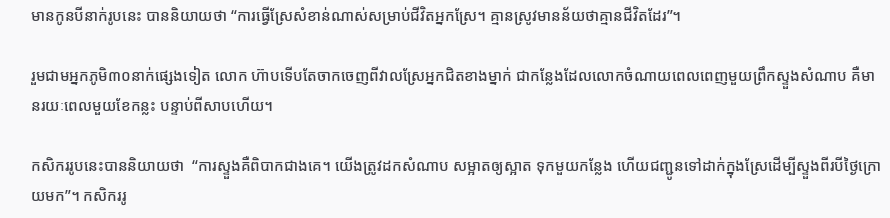មានកូនបីនាក់រូបនេះ បាននិយាយថា “ការធ្វើស្រែសំខាន់ណាស់សម្រាប់ជីវិតអ្នកស្រែ។ គ្មានស្រូវមានន័យថាគ្មានជីវិតដែរ”។

រួមជាមអ្នកភូមិ៣០នាក់ផ្សេងទៀត លោក ហ៊ាបទើបតែចាកចេញពីវាលស្រែអ្នកជិតខាងម្នាក់ ជាកន្លែងដែលលោកចំណាយពេលពេញមួយព្រឹកស្ទួងសំណាប គឺមានរយៈពេលមួយខែកន្លះ បន្ទាប់ពីសាបហើយ។

កសិកររូបនេះបាននិយាយថា  “ការស្ទួងគឺពិបាកជាងគេ។ យើងត្រូវដកសំណាប សម្អាតឲ្យស្អាត ទុកមួយកន្លែង ហើយជញ្ជូនទៅដាក់ក្នុងស្រែដើម្បីស្ទួងពីរបីថ្ងៃក្រោយមក”។ កសិកររូ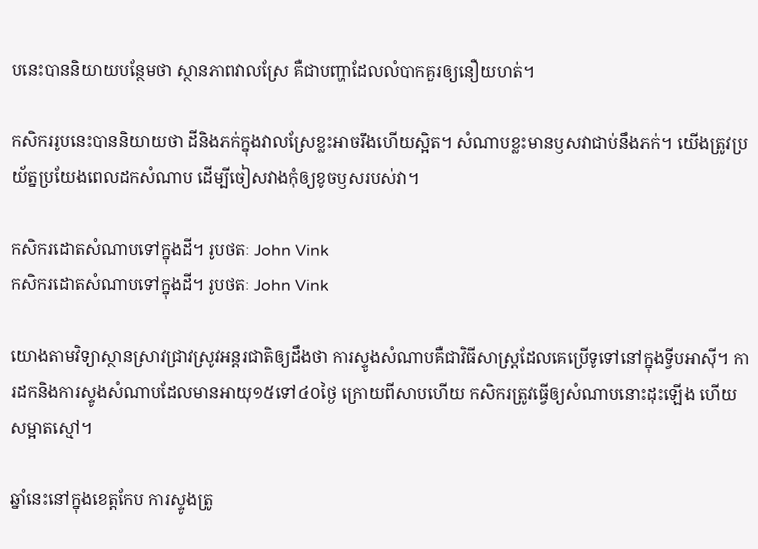បនេះបាននិយាយបន្ថែមថា ស្ថានភាពវាលស្រែ គឺជាបញ្ហាដែលលំបាកគួរឲ្យនឿយហត់។

កសិកររូបនេះបាននិយាយថា ដីនិងភក់ក្នុងវាលស្រែខ្លះអាចរឹងហើយស្អិត។ សំណាបខ្លះមានឫសវាជាប់នឹងភក់។ យើងត្រូវប្រយ័ត្នប្រយែងពេលដកសំណាប ដើម្បីចៀសវាងកំុឲ្យខូចឫសរបស់វា។

កសិករដោតសំណាបទៅក្នុងដី។ រូបថតៈ John Vink
កសិករដោតសំណាបទៅក្នុងដី។ រូបថតៈ John Vink

យោងតាមវិទ្យាស្ថានស្រាវជ្រាវស្រូវអន្តរជាតិឲ្យដឹងថា ការស្ទូងសំណាបគឺជាវិធីសាស្ត្រដែលគេប្រើទូទៅនៅក្នុងទ្វីបអាស៊ី។ ការដកនិងការស្ទូងសំណាបដែលមានអាយុ១៥ទៅ៤០ថ្ងៃ ក្រោយពីសាបហើយ កសិករត្រូវធ្វើឲ្យសំណាបនោះដុះឡើង ហើយសម្អាតស្មៅ។

ឆ្នាំនេះនៅក្នុងខេត្តកែប ការស្ទូងត្រូ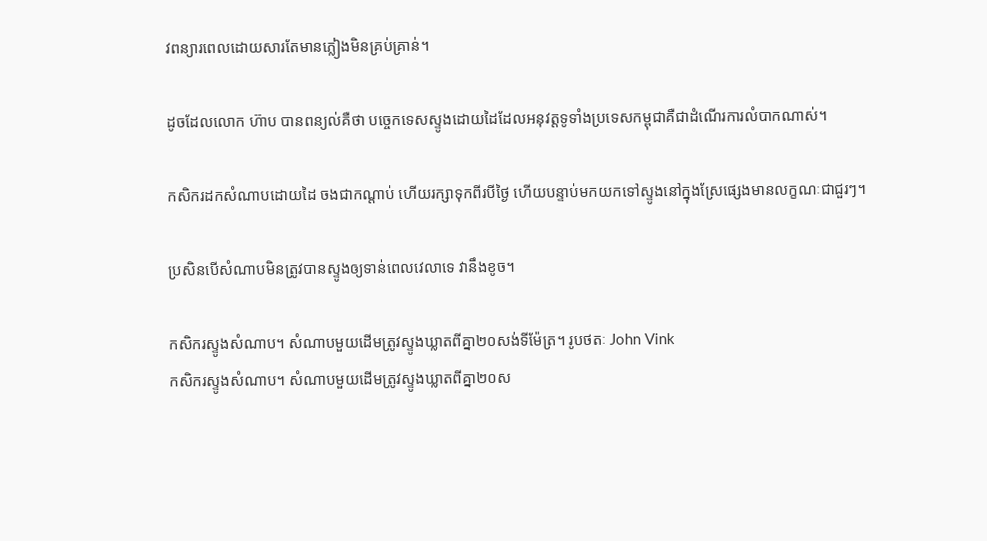វពន្យារពេលដោយសារតែមានភ្លៀងមិនគ្រប់គ្រាន់។

ដូចដែលលោក ហ៊ាប បានពន្យល់គឺថា បច្ចេកទេសស្ទូងដោយដៃដែលអនុវត្តទូទាំងប្រទេសកម្ពុជាគឺជាដំណើរការលំបាកណាស់។

កសិករដកសំណាបដោយដៃ ចងជាកណ្តាប់ ហើយរក្សាទុកពីរបីថ្ងៃ ហើយបន្ទាប់មកយកទៅស្ទូងនៅក្នុងស្រែផ្សេងមានលក្ខណៈជាជួរៗ។

ប្រសិនបើសំណាបមិនត្រូវបានស្ទូងឲ្យទាន់ពេលវេលាទេ វានឹងខូច។

កសិករស្ទូងសំណាប។ សំណាបមួយដើមត្រូវស្ទូងឃ្លាតពីគ្នា២០សង់ទីម៉ែត្រ។ រូបថតៈ John Vink
កសិករស្ទូងសំណាប។ សំណាបមួយដើមត្រូវស្ទូងឃ្លាតពីគ្នា២០ស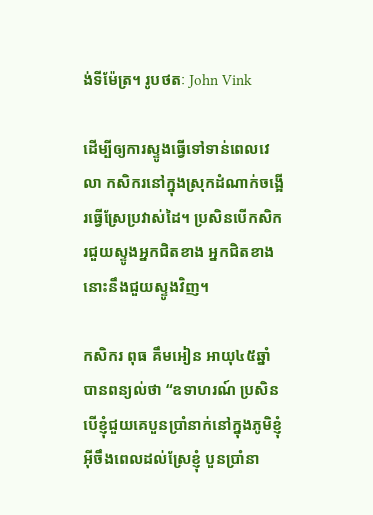ង់ទីម៉ែត្រ។ រូបថតៈ John Vink

ដើម្បីឲ្យការស្ទូងធ្វើទៅទាន់ពេលវេលា កសិករនៅក្នុងស្រុកដំណាក់ចង្អើរធ្វើស្រែប្រវាស់ដៃ។ ប្រសិនបើកសិករជួយស្ទូងអ្នកជិតខាង អ្នកជិតខាងនោះនឹងជួយស្ទូងវិញ។

កសិករ ពុធ គឹមអៀន អាយុ៤៥ឆ្នាំ បានពន្យល់ថា “ឧទាហរណ៍ ប្រសិនបើខ្ញុំជួយគេបួនប្រាំនាក់នៅក្នុងភូមិខ្ញុំ អ៊ីចឹងពេលដល់ស្រែខ្ញុំ បួនប្រាំនា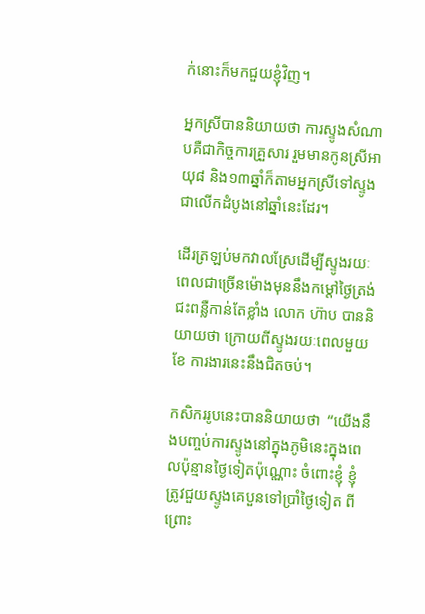ក់នោះក៏មកជួយខ្ញុំវិញ។

អ្នកស្រីបាននិយាយថា ការស្ទូងសំណាបគឺជាកិច្ចការគ្រួសារ រួមមានកូនស្រីអាយុ៨ និង១៣ឆ្នាំក៏តាមអ្នកស្រីទៅស្ទូងជាលើកដំបូងនៅឆ្នាំនេះដែរ។

ដើរត្រឡប់មកវាលស្រែដើម្បីស្ទូងរយៈពេលជាច្រើនម៉ោងមុននឹងកម្តៅថ្ងៃត្រង់ជះពន្លឺកាន់តែខ្លាំង លោក ហ៊ាប បាននិយាយថា ក្រោយពីស្ទូងរយៈពេលមួយខែ ការងារនេះនឹងជិតចប់។

កសិកររូបនេះបាននិយាយថា  “យើងនឹងបញ្ចប់ការស្ទូងនៅក្នុងភូមិនេះក្នុងពេលប៉ុន្មានថ្ងៃទៀតប៉ុណ្ណោះ ចំពោះខ្ញុំ ខ្ញុំត្រូវជួយស្ទូងគេបួនទៅប្រាំថ្ងៃទៀត ពីព្រោះ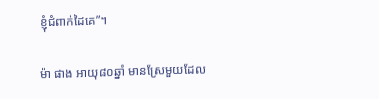ខ្ញុំជំពាក់ដៃគេ”។

ម៉ា ផាង អាយុ៨០ឆ្នាំ មានស្រែមួយដែល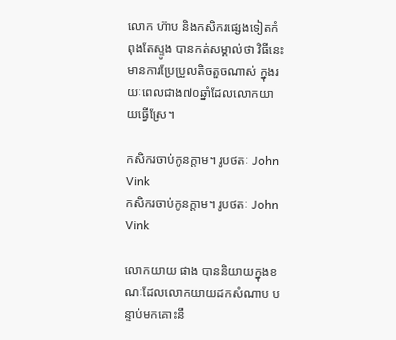លោក ហ៊ាប និងកសិករផ្សេងទៀតកំពុងតែស្ទូង បានកត់សម្គាល់ថា វិធីនេះមានការប្រែប្រួលតិចតួចណាស់ ក្នុងរយៈពេលជាង៧០ឆ្នាំដែលលោកយាយធ្វើស្រែ។

កសិករចាប់កូនក្តាម។ រូបថតៈ John Vink
កសិករចាប់កូនក្តាម។ រូបថតៈ John Vink

លោកយាយ ផាង បាននិយាយក្នុងខណៈដែលលោកយាយដកសំណាប បន្ទាប់មកគោះនឹ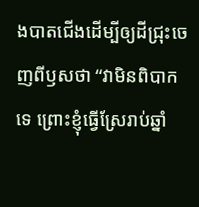ងបាតជើងដើម្បីឲ្យដីជ្រុះចេញពីឫសថា “វាមិនពិបាកទេ ព្រោះខ្ញុំធ្វើស្រែរាប់ឆ្នាំ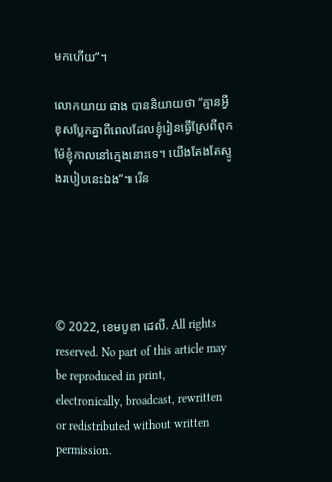មកហើយ”។

លោកយាយ ផាង បាននិយាយថា “គ្មានអ្វីខុសប្លែកគ្នាពីពេលដែលខ្ញុំរៀនធ្វើស្រែពីពុកម៉ែខ្ញុំកាលនៅក្មេងនោះទេ។ យើងតែងតែស្ទូងរបៀបនេះឯង”៕ រើន





© 2022, ខេមបូឌា ដេលី. All rights reserved. No part of this article may be reproduced in print, electronically, broadcast, rewritten or redistributed without written permission.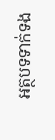អត្ថបទទាក់ទង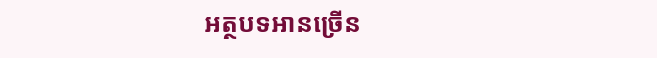អត្ថបទអានច្រើន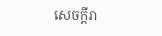សេចក្ដីរា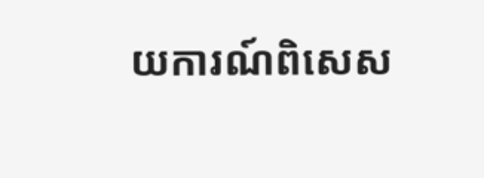យការណ៍ពិសេស